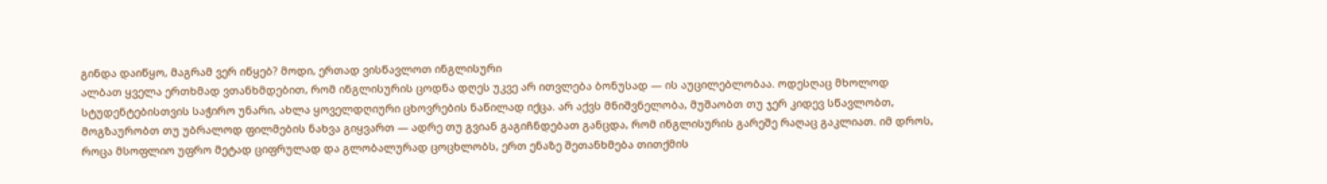გინდა დაიწყო, მაგრამ ვერ იწყებ? მოდი, ერთად ვისწავლოთ ინგლისური
ალბათ ყველა ერთხმად ვთანხმდებით, რომ ინგლისურის ცოდნა დღეს უკვე არ ითვლება ბონუსად — ის აუცილებლობაა. ოდესღაც მხოლოდ სტუდენტებისთვის საჭირო უნარი, ახლა ყოველდღიური ცხოვრების ნაწილად იქცა. არ აქვს მნიშვნელობა, მუშაობთ თუ ჯერ კიდევ სწავლობთ, მოგზაურობთ თუ უბრალოდ ფილმების ნახვა გიყვართ — ადრე თუ გვიან გაგიჩნდებათ განცდა, რომ ინგლისურის გარეშე რაღაც გაკლიათ. იმ დროს, როცა მსოფლიო უფრო მეტად ციფრულად და გლობალურად ცოცხლობს, ერთ ენაზე შეთანხმება თითქმის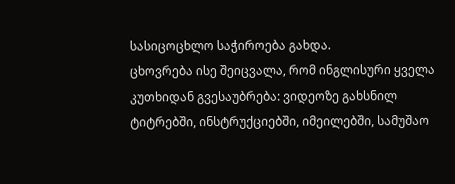სასიცოცხლო საჭიროება გახდა.
ცხოვრება ისე შეიცვალა, რომ ინგლისური ყველა კუთხიდან გვესაუბრება: ვიდეოზე გახსნილ ტიტრებში, ინსტრუქციებში, იმეილებში, სამუშაო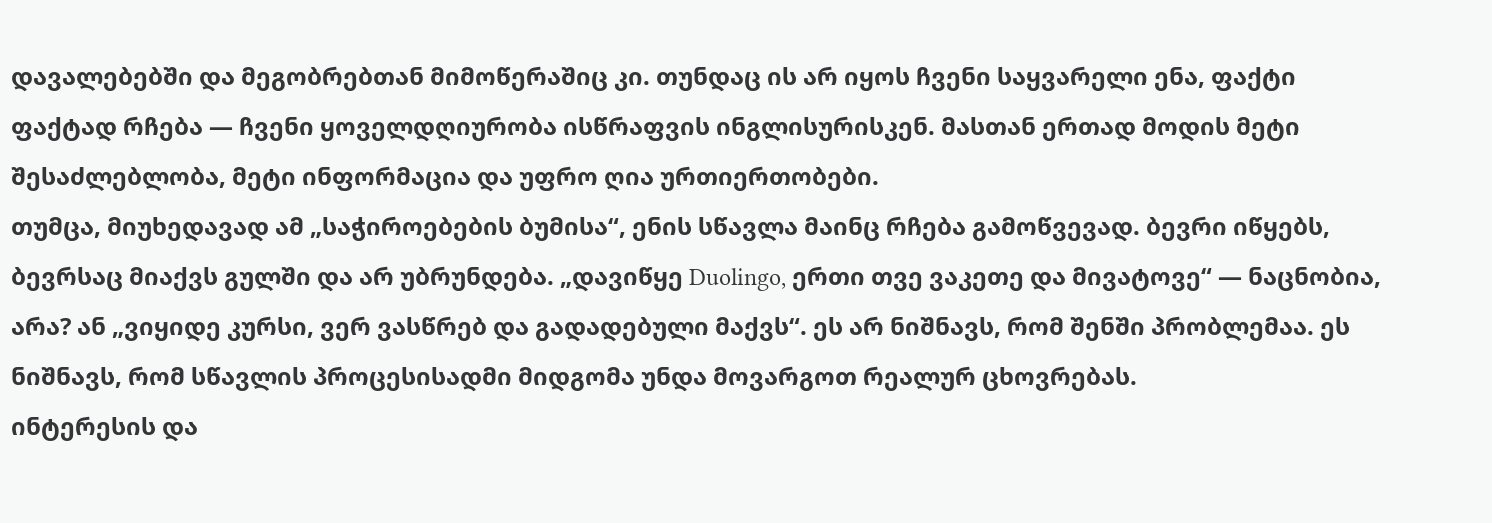დავალებებში და მეგობრებთან მიმოწერაშიც კი. თუნდაც ის არ იყოს ჩვენი საყვარელი ენა, ფაქტი ფაქტად რჩება — ჩვენი ყოველდღიურობა ისწრაფვის ინგლისურისკენ. მასთან ერთად მოდის მეტი შესაძლებლობა, მეტი ინფორმაცია და უფრო ღია ურთიერთობები.
თუმცა, მიუხედავად ამ „საჭიროებების ბუმისა“, ენის სწავლა მაინც რჩება გამოწვევად. ბევრი იწყებს, ბევრსაც მიაქვს გულში და არ უბრუნდება. „დავიწყე Duolingo, ერთი თვე ვაკეთე და მივატოვე“ — ნაცნობია, არა? ან „ვიყიდე კურსი, ვერ ვასწრებ და გადადებული მაქვს“. ეს არ ნიშნავს, რომ შენში პრობლემაა. ეს ნიშნავს, რომ სწავლის პროცესისადმი მიდგომა უნდა მოვარგოთ რეალურ ცხოვრებას.
ინტერესის და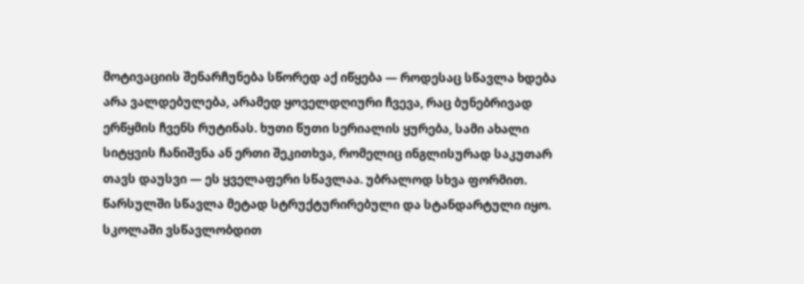მოტივაციის შენარჩუნება სწორედ აქ იწყება — როდესაც სწავლა ხდება არა ვალდებულება, არამედ ყოველდღიური ჩვევა, რაც ბუნებრივად ერწყმის ჩვენს რუტინას. ხუთი წუთი სერიალის ყურება, სამი ახალი სიტყვის ჩანიშვნა ან ერთი შეკითხვა, რომელიც ინგლისურად საკუთარ თავს დაუსვი — ეს ყველაფერი სწავლაა. უბრალოდ სხვა ფორმით.
წარსულში სწავლა მეტად სტრუქტურირებული და სტანდარტული იყო. სკოლაში ვსწავლობდით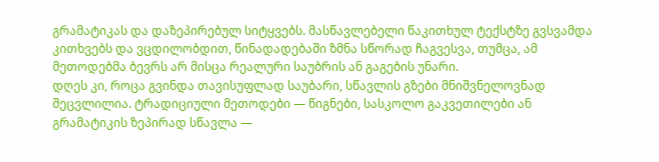გრამატიკას და დაზეპირებულ სიტყვებს. მასწავლებელი წაკითხულ ტექსტზე გვსვამდა კითხვებს და ვცდილობდით, წინადადებაში ზმნა სწორად ჩაგვესვა, თუმცა, ამ მეთოდებმა ბევრს არ მისცა რეალური საუბრის ან გაგების უნარი.
დღეს კი, როცა გვინდა თავისუფლად საუბარი, სწავლის გზები მნიშვნელოვნად შეცვლილია. ტრადიციული მეთოდები — წიგნები, სასკოლო გაკვეთილები ან გრამატიკის ზეპირად სწავლა —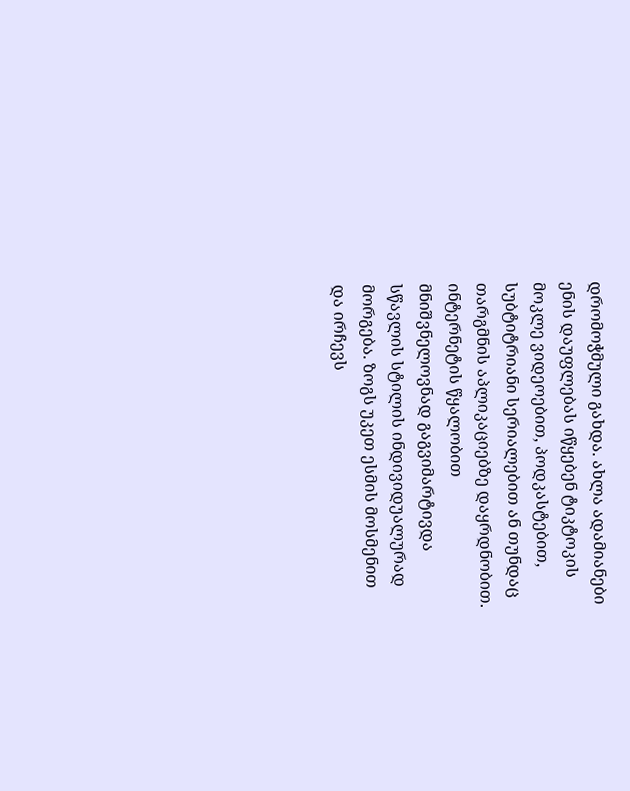დრომოჭმული გახდა. ახლა ადამიანები ენის დაუფლებას იწყებენ ტიკტოკის მოკლე ვიდეოებით, პოდკასტებით, სუბტიტრიანი სერიალებით ან თუნდაც თარგმნის აპლიკაციებზე დაყრდნობით.
ინტერნეტის წყალობით მნიშვნელოვნად გაგვიმარტივდა სწავლის სტილის ინდივიდუალურად მორგება. ზოგს უკეთ ესმის მოსმენით და ირჩევს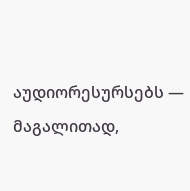აუდიორესურსებს — მაგალითად,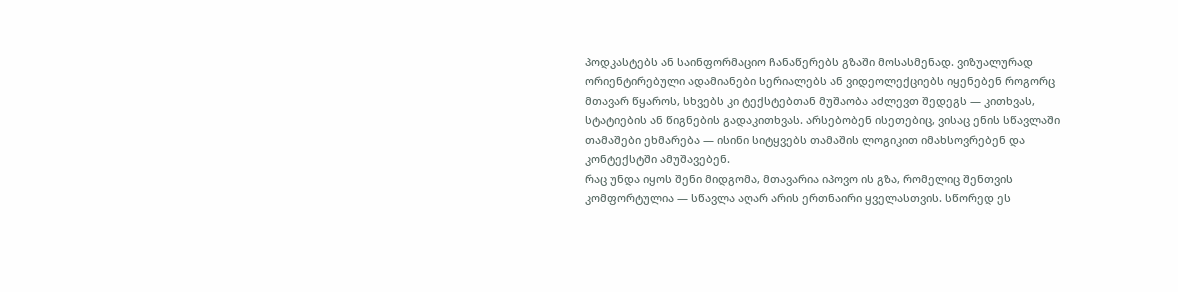პოდკასტებს ან საინფორმაციო ჩანაწერებს გზაში მოსასმენად. ვიზუალურად ორიენტირებული ადამიანები სერიალებს ან ვიდეოლექციებს იყენებენ როგორც მთავარ წყაროს, სხვებს კი ტექსტებთან მუშაობა აძლევთ შედეგს — კითხვას, სტატიების ან წიგნების გადაკითხვას. არსებობენ ისეთებიც, ვისაც ენის სწავლაში თამაშები ეხმარება — ისინი სიტყვებს თამაშის ლოგიკით იმახსოვრებენ და კონტექსტში ამუშავებენ.
რაც უნდა იყოს შენი მიდგომა, მთავარია იპოვო ის გზა, რომელიც შენთვის კომფორტულია — სწავლა აღარ არის ერთნაირი ყველასთვის. სწორედ ეს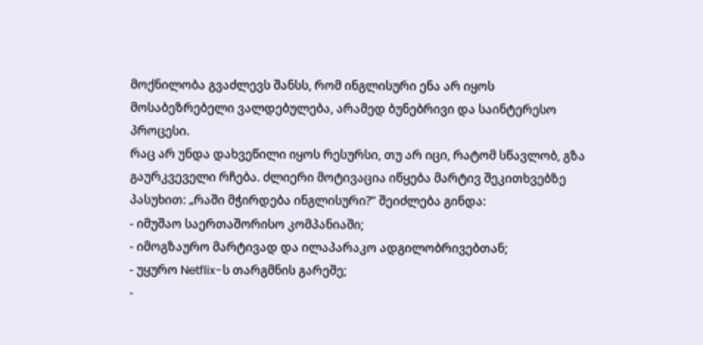მოქნილობა გვაძლევს შანსს, რომ ინგლისური ენა არ იყოს მოსაბეზრებელი ვალდებულება, არამედ ბუნებრივი და საინტერესო პროცესი.
რაც არ უნდა დახვეწილი იყოს რესურსი, თუ არ იცი, რატომ სწავლობ, გზა გაურკვეველი რჩება. ძლიერი მოტივაცია იწყება მარტივ შეკითხვებზე პასუხით: „რაში მჭირდება ინგლისური?“ შეიძლება გინდა:
- იმუშაო საერთაშორისო კომპანიაში;
- იმოგზაურო მარტივად და ილაპარაკო ადგილობრივებთან;
- უყურო Netflix-ს თარგმნის გარეშე;
-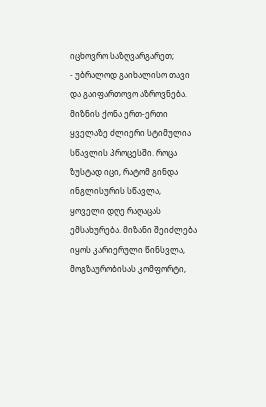იცხოვრო საზღვარგარეთ;
- უბრალოდ გაიხალისო თავი და გაიფართოვო აზროვნება.
მიზნის ქონა ერთ-ერთი ყველაზე ძლიერი სტიმულია სწავლის პროცესში. როცა ზუსტად იცი, რატომ გინდა ინგლისურის სწავლა, ყოველი დღე რაღაცას ემსახურება. მიზანი შეიძლება იყოს კარიერული წინსვლა, მოგზაურობისას კომფორტი,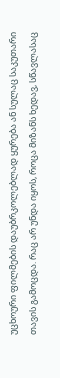უცხოური ფილმების დაუბრკოლებლად ყურება ან სულაც საკუთარი თავის გამოცდა. რაც არ უნდა იყოს, როცა მიზანს ხედავ, სწავლასაც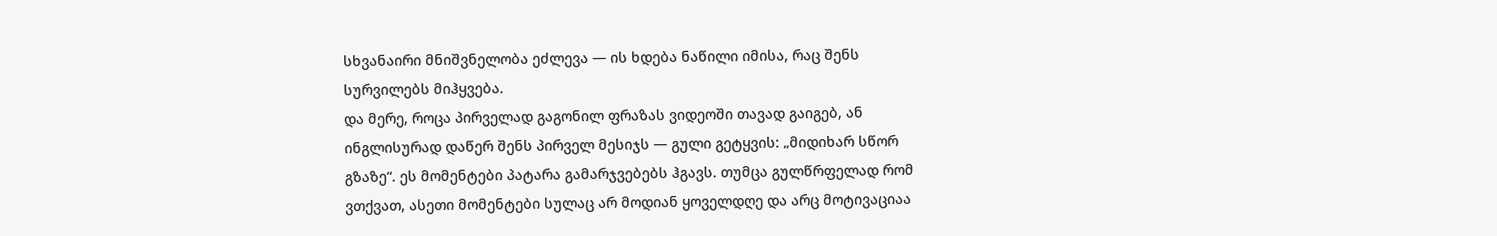სხვანაირი მნიშვნელობა ეძლევა — ის ხდება ნაწილი იმისა, რაც შენს სურვილებს მიჰყვება.
და მერე, როცა პირველად გაგონილ ფრაზას ვიდეოში თავად გაიგებ, ან ინგლისურად დაწერ შენს პირველ მესიჯს — გული გეტყვის: „მიდიხარ სწორ გზაზე“. ეს მომენტები პატარა გამარჯვებებს ჰგავს. თუმცა გულწრფელად რომ ვთქვათ, ასეთი მომენტები სულაც არ მოდიან ყოველდღე და არც მოტივაციაა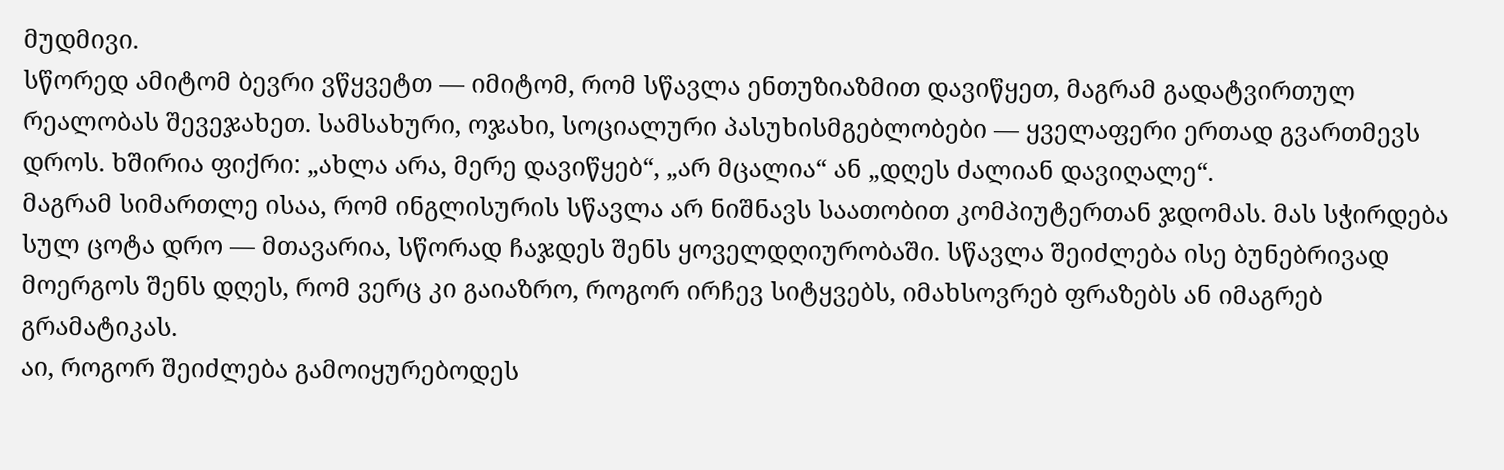მუდმივი.
სწორედ ამიტომ ბევრი ვწყვეტთ — იმიტომ, რომ სწავლა ენთუზიაზმით დავიწყეთ, მაგრამ გადატვირთულ რეალობას შევეჯახეთ. სამსახური, ოჯახი, სოციალური პასუხისმგებლობები — ყველაფერი ერთად გვართმევს დროს. ხშირია ფიქრი: „ახლა არა, მერე დავიწყებ“, „არ მცალია“ ან „დღეს ძალიან დავიღალე“.
მაგრამ სიმართლე ისაა, რომ ინგლისურის სწავლა არ ნიშნავს საათობით კომპიუტერთან ჯდომას. მას სჭირდება სულ ცოტა დრო — მთავარია, სწორად ჩაჯდეს შენს ყოველდღიურობაში. სწავლა შეიძლება ისე ბუნებრივად მოერგოს შენს დღეს, რომ ვერც კი გაიაზრო, როგორ ირჩევ სიტყვებს, იმახსოვრებ ფრაზებს ან იმაგრებ გრამატიკას.
აი, როგორ შეიძლება გამოიყურებოდეს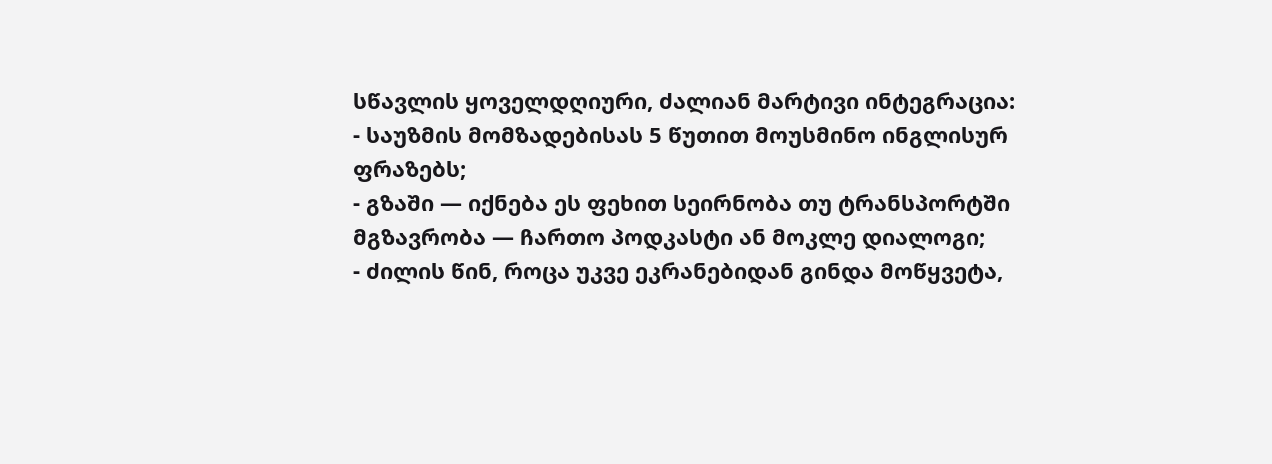სწავლის ყოველდღიური, ძალიან მარტივი ინტეგრაცია:
- საუზმის მომზადებისას 5 წუთით მოუსმინო ინგლისურ ფრაზებს;
- გზაში — იქნება ეს ფეხით სეირნობა თუ ტრანსპორტში მგზავრობა — ჩართო პოდკასტი ან მოკლე დიალოგი;
- ძილის წინ, როცა უკვე ეკრანებიდან გინდა მოწყვეტა,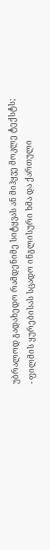უბრალოდ გადახედო რამდენიმე სიტყვას ან მიჰყვე მოკლე ტექსტს;
- ფილმის ყურებისას სცადო ინგლისური ხმა და ქართული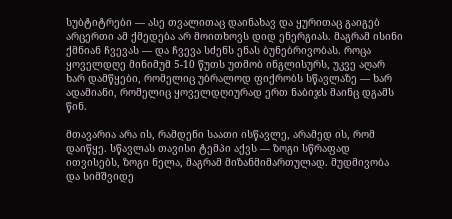სუბტიტრები — ასე თვალითაც დაინახავ და ყურითაც გაიგებ
არცერთი ამ ქმედება არ მოითხოვს დიდ ენერგიას. მაგრამ ისინი ქმნიან ჩვევას — და ჩვევა სძენს ენას ბუნებრივობას. როცა ყოველდღე მინიმუმ 5-10 წუთს უთმობ ინგლისურს, უკვე აღარ ხარ დამწყები, რომელიც უბრალოდ ფიქრობს სწავლაზე — ხარ ადამიანი, რომელიც ყოველდღიურად ერთ ნაბიჯს მაინც დგამს წინ.

მთავარია არა ის, რამდენი საათი ისწავლე, არამედ ის, რომ დაიწყე. სწავლას თავისი ტემპი აქვს — ზოგი სწრაფად ითვისებს, ზოგი ნელა, მაგრამ მიზანმიმართულად. მუდმივობა და სიმშვიდე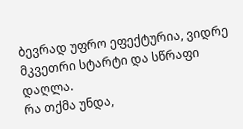ბევრად უფრო ეფექტურია, ვიდრე მკვეთრი სტარტი და სწრაფი დაღლა.
რა თქმა უნდა,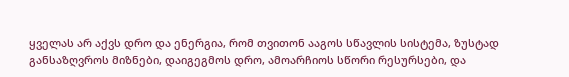ყველას არ აქვს დრო და ენერგია, რომ თვითონ ააგოს სწავლის სისტემა, ზუსტად განსაზღვროს მიზნები, დაიგეგმოს დრო, ამოარჩიოს სწორი რესურსები, და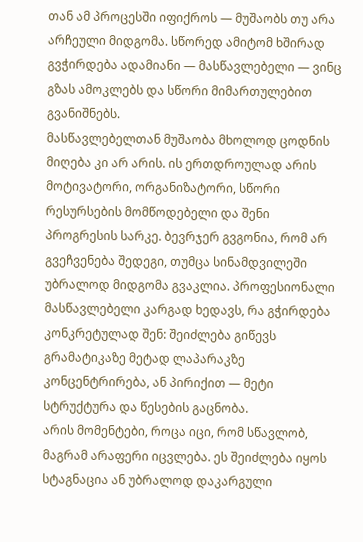თან ამ პროცესში იფიქროს — მუშაობს თუ არა არჩეული მიდგომა. სწორედ ამიტომ ხშირად გვჭირდება ადამიანი — მასწავლებელი — ვინც გზას ამოკლებს და სწორი მიმართულებით გვანიშნებს.
მასწავლებელთან მუშაობა მხოლოდ ცოდნის მიღება კი არ არის. ის ერთდროულად არის მოტივატორი, ორგანიზატორი, სწორი რესურსების მომწოდებელი და შენი პროგრესის სარკე. ბევრჯერ გვგონია, რომ არ გვეჩვენება შედეგი, თუმცა სინამდვილეში უბრალოდ მიდგომა გვაკლია. პროფესიონალი მასწავლებელი კარგად ხედავს, რა გჭირდება კონკრეტულად შენ: შეიძლება გიწევს გრამატიკაზე მეტად ლაპარაკზე კონცენტრირება, ან პირიქით — მეტი სტრუქტურა და წესების გაცნობა.
არის მომენტები, როცა იცი, რომ სწავლობ, მაგრამ არაფერი იცვლება. ეს შეიძლება იყოს სტაგნაცია ან უბრალოდ დაკარგული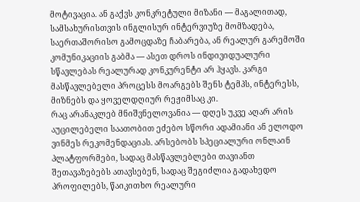მოტივაცია. ან გაქვს კონკრეტული მიზანი — მაგალითად, სამსახურისთვის ინგლისურ ინტერვიუზე მომზადება, საერთაშორისო გამოცდაზე ჩაბარება, ან რეალურ გარემოში კომუნიკაციის გაბმა — ასეთ დროს ინდივიდუალური სწავლებას რეალურად კონკურენტი არ ჰყავს. კარგი მასწავლებელი პროცესს მოარგებს შენს ტემპს, ინტერესს, მიზნებს და ყოველდღიურ რეჟიმსაც კი.
რაც არანაკლებ მნიშვნელოვანია — დღეს უკვე აღარ არის აუცილებელი საათობით ეძებო სწორი ადამიანი ან ელოდო ვინმეს რეკომენდაციას. არსებობს სპეციალური ონლაინ პლატფორმები, სადაც მასწავლებლები თავიანთ შეთავაზებებს ათავსებენ, სადაც შეგიძლია გადახედო პროფილებს, წაიკითხო რეალური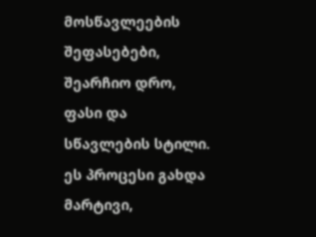მოსწავლეების შეფასებები, შეარჩიო დრო, ფასი და სწავლების სტილი. ეს პროცესი გახდა მარტივი,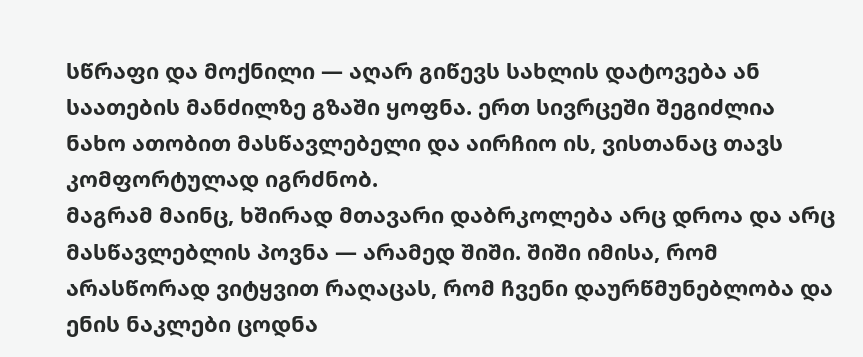სწრაფი და მოქნილი — აღარ გიწევს სახლის დატოვება ან საათების მანძილზე გზაში ყოფნა. ერთ სივრცეში შეგიძლია ნახო ათობით მასწავლებელი და აირჩიო ის, ვისთანაც თავს კომფორტულად იგრძნობ.
მაგრამ მაინც, ხშირად მთავარი დაბრკოლება არც დროა და არც მასწავლებლის პოვნა — არამედ შიში. შიში იმისა, რომ არასწორად ვიტყვით რაღაცას, რომ ჩვენი დაურწმუნებლობა და ენის ნაკლები ცოდნა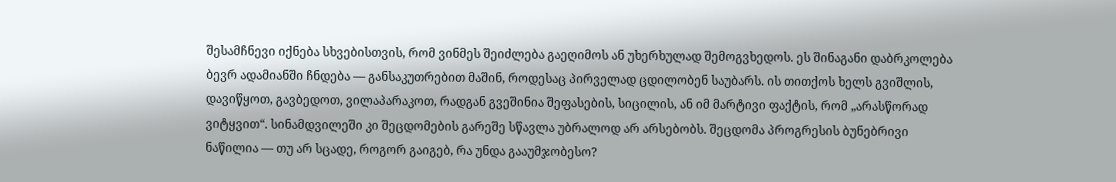შესამჩნევი იქნება სხვებისთვის, რომ ვინმეს შეიძლება გაეღიმოს ან უხერხულად შემოგვხედოს. ეს შინაგანი დაბრკოლება ბევრ ადამიანში ჩნდება — განსაკუთრებით მაშინ, როდესაც პირველად ცდილობენ საუბარს. ის თითქოს ხელს გვიშლის, დავიწყოთ, გავბედოთ, ვილაპარაკოთ, რადგან გვეშინია შეფასების, სიცილის, ან იმ მარტივი ფაქტის, რომ „არასწორად ვიტყვით“. სინამდვილეში კი შეცდომების გარეშე სწავლა უბრალოდ არ არსებობს. შეცდომა პროგრესის ბუნებრივი ნაწილია — თუ არ სცადე, როგორ გაიგებ, რა უნდა გააუმჯობესო?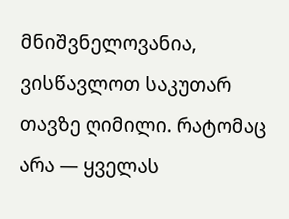მნიშვნელოვანია, ვისწავლოთ საკუთარ თავზე ღიმილი. რატომაც არა — ყველას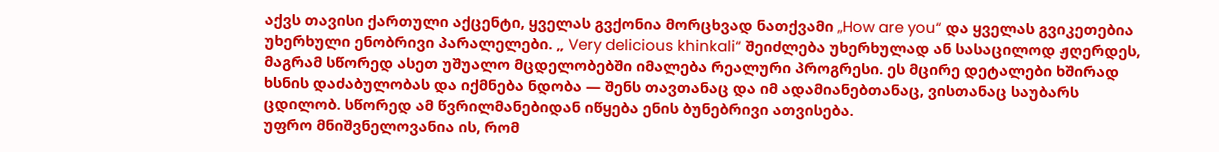აქვს თავისი ქართული აქცენტი, ყველას გვქონია მორცხვად ნათქვამი „How are you“ და ყველას გვიკეთებია უხერხული ენობრივი პარალელები. „ Very delicious khinkali“ შეიძლება უხერხულად ან სასაცილოდ ჟღერდეს, მაგრამ სწორედ ასეთ უშუალო მცდელობებში იმალება რეალური პროგრესი. ეს მცირე დეტალები ხშირად ხსნის დაძაბულობას და იქმნება ნდობა — შენს თავთანაც და იმ ადამიანებთანაც, ვისთანაც საუბარს ცდილობ. სწორედ ამ წვრილმანებიდან იწყება ენის ბუნებრივი ათვისება.
უფრო მნიშვნელოვანია ის, რომ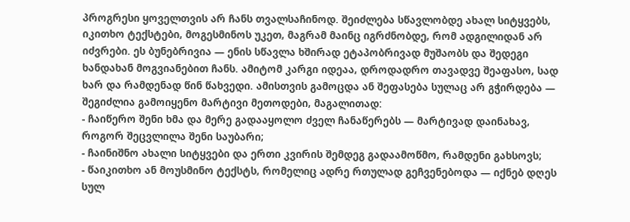პროგრესი ყოველთვის არ ჩანს თვალსაჩინოდ. შეიძლება სწავლობდე ახალ სიტყვებს, იკითხო ტექსტები, მოგესმინოს უკეთ, მაგრამ მაინც იგრძნობდე, რომ ადგილიდან არ იძვრები. ეს ბუნებრივია — ენის სწავლა ხშირად ეტაპობრივად მუშაობს და შედეგი ხანდახან მოგვიანებით ჩანს. ამიტომ კარგი იდეაა, დროდადრო თავადვე შეაფასო, სად ხარ და რამდენად წინ წახვედი. ამისთვის გამოცდა ან შეფასება სულაც არ გჭირდება — შეგიძლია გამოიყენო მარტივი მეთოდები, მაგალითად:
- ჩაიწერო შენი ხმა და მერე გადააყოლო ძველ ჩანაწერებს — მარტივად დაინახავ, როგორ შეცვლილა შენი საუბარი;
- ჩაინიშნო ახალი სიტყვები და ერთი კვირის შემდეგ გადაამოწმო, რამდენი გახსოვს;
- წაიკითხო ან მოუსმინო ტექსტს, რომელიც ადრე რთულად გეჩვენებოდა — იქნებ დღეს სულ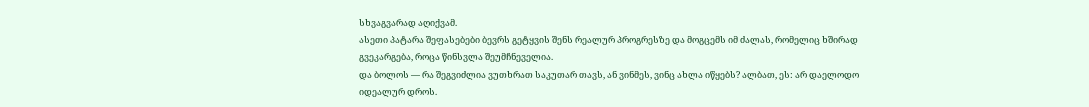სხვაგვარად აღიქვამ.
ასეთი პატარა შეფასებები ბევრს გეტყვის შენს რეალურ პროგრესზე და მოგცემს იმ ძალას, რომელიც ხშირად გვეკარგება, როცა წინსვლა შეუმჩნეველია.
და ბოლოს — რა შეგვიძლია ვუთხრათ საკუთარ თავს, ან ვინმეს, ვინც ახლა იწყებს? ალბათ, ეს: არ დაელოდო იდეალურ დროს.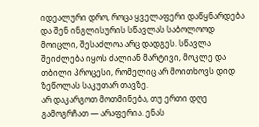იდეალური დრო, როცა ყველაფერი დაწყნარდება და შენ ინგლისურის სწავლას საბოლოოდ მოიცლი, შესაძლოა არც დადგეს. სწავლა შეიძლება იყოს ძალიან მარტივი, მოკლე და თბილი პროცესი, რომელიც არ მოითხოვს დიდ ზეწოლას საკუთარ თავზე.
არ დაკარგოთ მოთმინება, თუ ერთი დღე გამოგრჩათ — არაფერია. ენას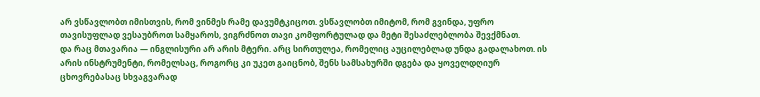არ ვსწავლობთ იმისთვის, რომ ვინმეს რამე დავუმტკიცოთ. ვსწავლობთ იმიტომ, რომ გვინდა, უფრო თავისუფლად ვესაუბროთ სამყაროს, ვიგრძნოთ თავი კომფორტულად და მეტი შესაძლებლობა შევქმნათ.
და რაც მთავარია — ინგლისური არ არის მტერი. არც სირთულეა, რომელიც აუცილებლად უნდა გადალახოთ. ის არის ინსტრუმენტი, რომელსაც, როგორც კი უკეთ გაიცნობ, შენს სამსახურში დგება და ყოველდღიურ ცხოვრებასაც სხვაგვარად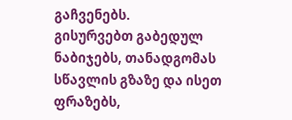გაჩვენებს.
გისურვებთ გაბედულ ნაბიჯებს, თანადგომას სწავლის გზაზე და ისეთ ფრაზებს,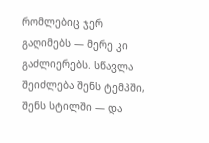რომლებიც ჯერ გაღიმებს — მერე კი გაძლიერებს. სწავლა შეიძლება შენს ტემპში, შენს სტილში — და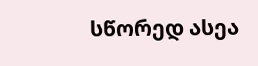სწორედ ასეა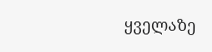ყველაზე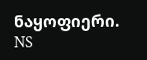ნაყოფიერი.
NS